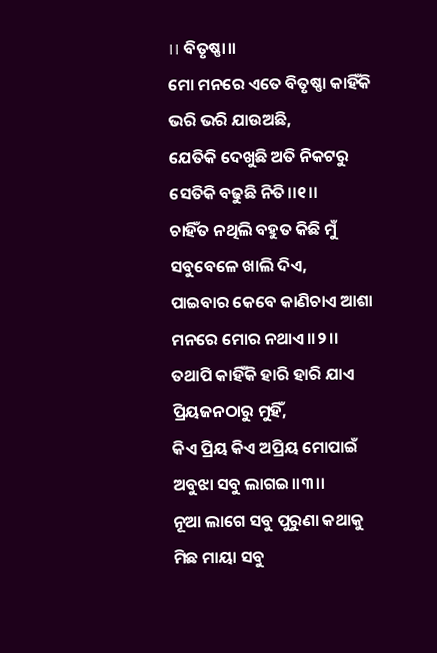।। ବିତୃଷ୍ଣା।।
ମୋ ମନରେ ଏତେ ବିତୃଷ୍ଣା କାହିଁକି
ଭରି ଭରି ଯାଉଅଛି,
ଯେତିକି ଦେଖୁଛି ଅତି ନିକଟରୁ
ସେତିକି ବଢୁଛି ନିତି।।୧।।
ଚାହିଁତ ନଥିଲି ବହୁତ କିଛି ମୁଁ
ସବୁବେଳେ ଖାଲି ଦିଏ,
ପାଇବାର କେବେ କାଣିଚାଏ ଆଶା
ମନରେ ମୋର ନଥାଏ।।୨।।
ତଥାପି କାହିଁକି ହାରି ହାରି ଯାଏ
ପ୍ରିୟଜନଠାରୁ ମୁହିଁ,
କିଏ ପ୍ରିୟ କିଏ ଅପ୍ରିୟ ମୋପାଇଁ
ଅବୁଝା ସବୁ ଲାଗଇ।।୩।।
ନୂଆ ଲାଗେ ସବୁ ପୁରୁଣା କଥାକୁ
ମିଛ ମାୟା ସବୁ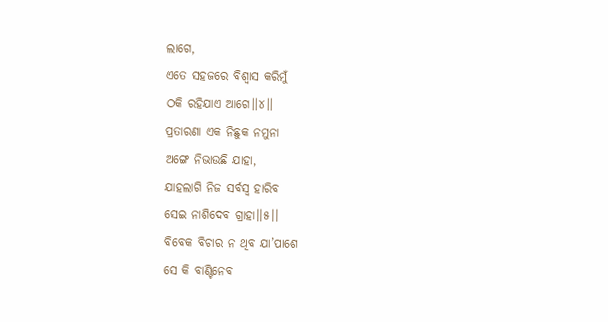ଲାଗେ,
ଏତେ ସହଜରେ ବିଶ୍ଵାସ କରିମୁଁ
ଠକି ରହିଯାଏ ଆଗେ।।୪।।
ପ୍ରତାରଣା ଏକ ନିଛୁକ ନମୁନା
ଅଙ୍ଗେ ନିଭାଉଛି ଯାହା,
ଯାହଲାଗି ନିଜ ସର୍ବସ୍ବ ହାରିବ
ସେଇ ନାଶିଦେବ ଗ୍ରାହା।।୫।।
ବିବେକ ବିଚାର ନ ଥିବ ଯା’ପାଶେ
ସେ କି ବାଣ୍ଟିନେବ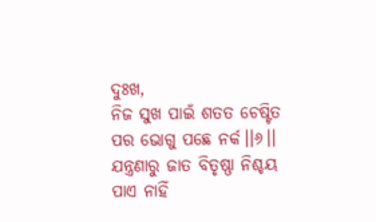ଦୁଃଖ,
ନିଜ ସୁଖ ପାଇଁ ଶତତ ଚେଷ୍ଟିତ
ପର ଭୋଗୁ ପଛେ ନର୍କ।।୬।।
ଯନ୍ତ୍ରଣାରୁ ଜାତ ବିତୃଷ୍ଣା ନିଶ୍ଚୟ
ପାଏ ନାହିଁ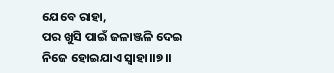ଯେବେ ରାହା,
ପର ଖୁସି ପାଇଁ ଜଳାଞ୍ଜଳି ଦେଇ
ନିଜେ ହୋଇଯାଏ ସ୍ୱାହା।।୭।।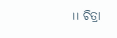।। ଚିତ୍ରା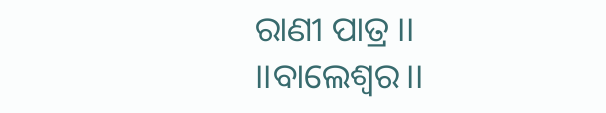ରାଣୀ ପାତ୍ର ।।
।।ବାଲେଶ୍ଵର।।